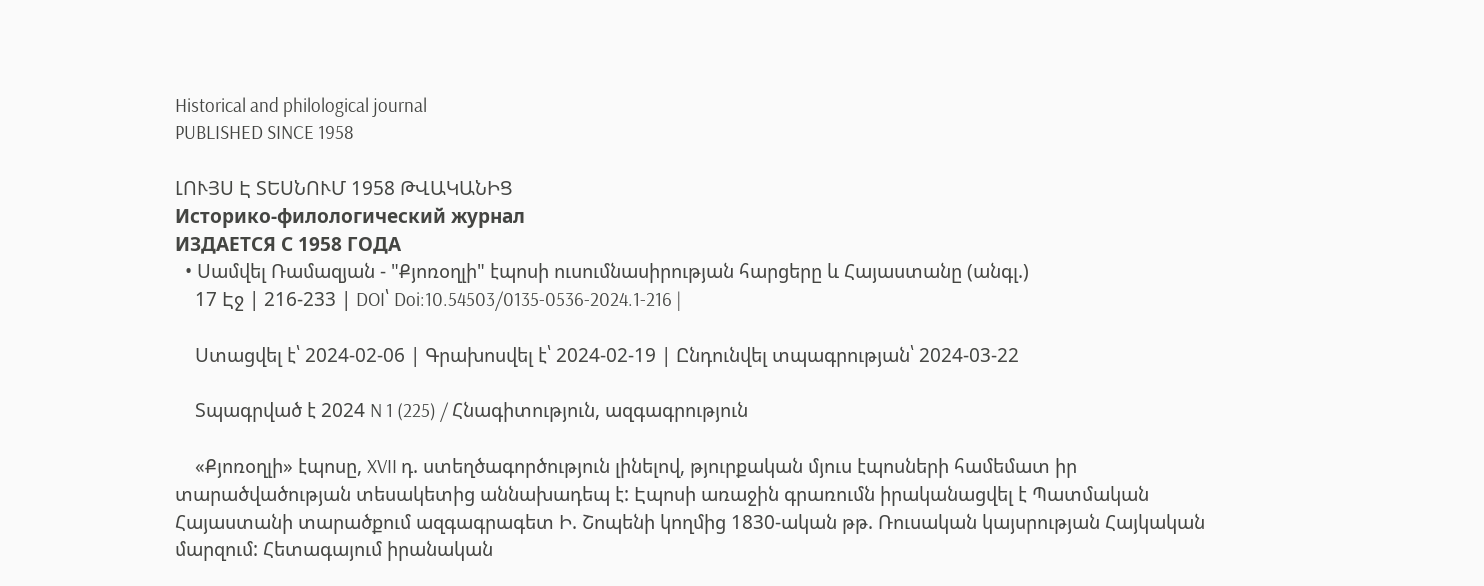Historical and philological journal
PUBLISHED SINCE 1958

ԼՈՒՅՍ Է ՏԵՍՆՈՒՄ 1958 ԹՎԱԿԱՆԻՑ
Историко-филологический журнал
ИЗДАЕТСЯ С 1958 ГОДА
  • Սամվել Ռամազյան - "Քյոռօղլի" էպոսի ուսումնասիրության հարցերը և Հայաստանը (անգլ.)
    17 Էջ | 216-233 | DOI՝ Doi:10.54503/0135-0536-2024.1-216 |

    Ստացվել է՝ 2024-02-06 | Գրախոսվել է՝ 2024-02-19 | Ընդունվել տպագրության՝ 2024-03-22

    Տպագրված է 2024 N 1 (225) / Հնագիտություն, ազգագրություն

    «Քյոռօղլի» էպոսը, XVII դ. ստեղծագործություն լինելով, թյուրքական մյուս էպոսների համեմատ իր տարածվածության տեսակետից աննախադեպ է: Էպոսի առաջին գրառումն իրականացվել է Պատմական Հայաստանի տարածքում ազգագրագետ Ի. Շոպենի կողմից 1830-ական թթ. Ռուսական կայսրության Հայկական մարզում: Հետագայում իրանական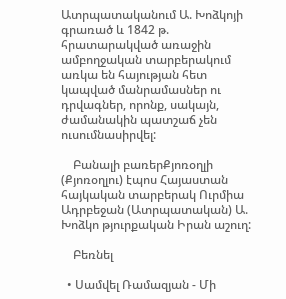Ատրպատականում Ա. Խոձկոյի գրառած և 1842 թ. հրատարակված առաջին ամբողջական տարբերակում առկա են հայության հետ կապված մանրամասներ ու դրվագներ, որոնք, սակայն, ժամանակին պատշաճ չեն ուսումնասիրվել:

    Բանալի բառերՔյոռօղլի (Քյոռօղլու) էպոս Հայաստան հայկական տարբերակ Ուրմիա Ադրբեջան (Ատրպատական) Ա. Խոձկո թյուրքական Իրան աշուղ:

    Բեռնել

  • Սամվել Ռամազյան - Մի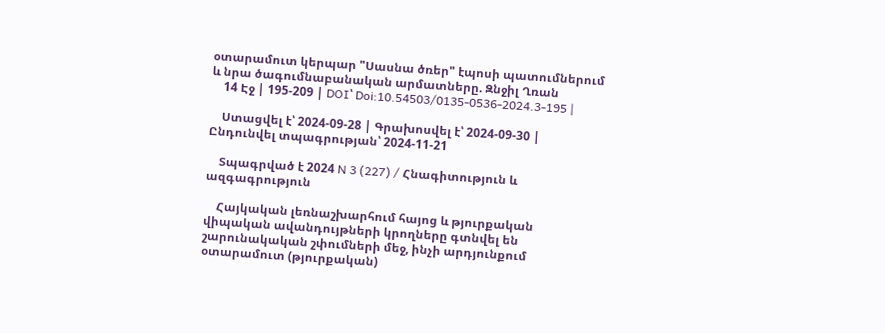օտարամուտ կերպար "Սասնա ծռեր" էպոսի պատումներում և նրա ծագումնաբանական արմատները. Զնջիլ Ղռան
    14 Էջ | 195-209 | DOI՝ Doi:10.54503/0135-0536-2024.3-195 |

    Ստացվել է՝ 2024-09-28 | Գրախոսվել է՝ 2024-09-30 | Ընդունվել տպագրության՝ 2024-11-21

    Տպագրված է 2024 N 3 (227) / Հնագիտություն և ազգագրություն

    Հայկական լեռնաշխարհում հայոց և թյուրքական վիպական ավանդույթների կրողները գտնվել են շարունակական շփումների մեջ, ինչի արդյունքում օտարամուտ (թյուրքական)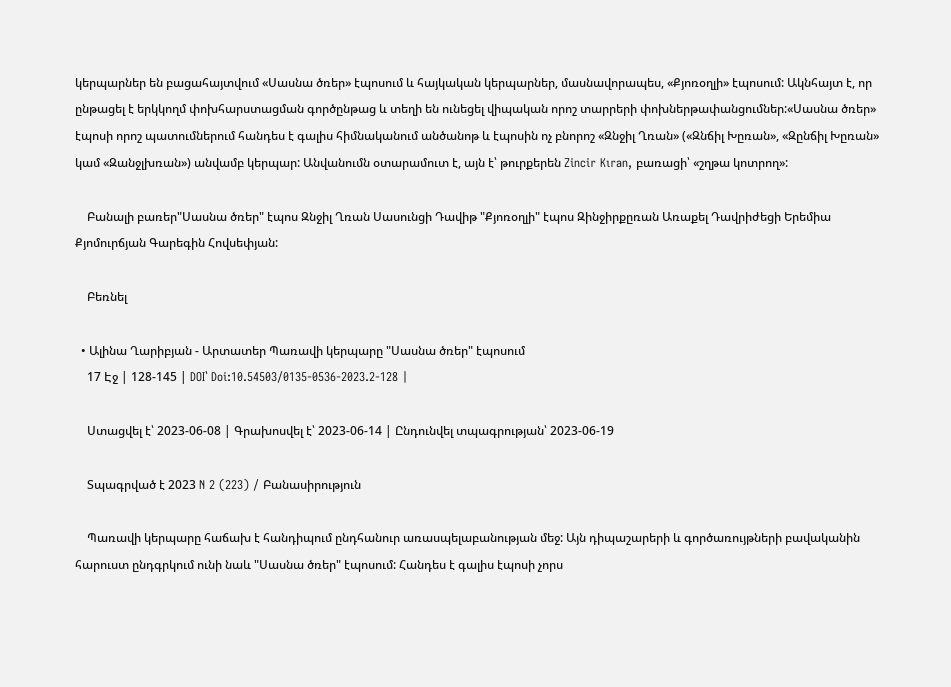կերպարներ են բացահայտվում «Սասնա ծռեր» էպոսում և հայկական կերպարներ, մասնավորապես, «Քյոռօղլի» էպոսում: Ակնհայտ է, որ ընթացել է երկկողմ փոխհարստացման գործընթաց և տեղի են ունեցել վիպական որոշ տարրերի փոխներթափանցումներ:«Սասնա ծռեր» էպոսի որոշ պատումներում հանդես է գալիս հիմնականում անծանոթ և էպոսին ոչ բնորոշ «Զնջիլ Ղռան» («Զնճիլ Խըռան», «Զընճիլ Խըռան» կամ «Զանջլխռան») անվամբ կերպար: Անվանումն օտարամուտ է, այն է՝ թուրքերեն Zincir Kıran, բառացի՝ «շղթա կոտրող»:

    Բանալի բառեր"Սասնա ծռեր" էպոս Զնջիլ Ղռան Սասունցի Դավիթ "Քյոռօղլի" էպոս Զինջիրքըռան Առաքել Դավրիժեցի Երեմիա Քյոմուրճյան Գարեգին Հովսեփյան:

    Բեռնել

  • Ալինա Ղարիբյան - Արտատեր Պառավի կերպարը "Սասնա ծռեր" էպոսում
    17 Էջ | 128-145 | DOI՝ Doi:10.54503/0135-0536-2023.2-128 |

    Ստացվել է՝ 2023-06-08 | Գրախոսվել է՝ 2023-06-14 | Ընդունվել տպագրության՝ 2023-06-19

    Տպագրված է 2023 N 2 (223) / Բանասիրություն

    Պառավի կերպարը հաճախ է հանդիպում ընդհանուր առասպելաբանության մեջ: Այն դիպաշարերի և գործառույթների բավականին հարուստ ընդգրկում ունի նաև "Սասնա ծռեր" էպոսում: Հանդես է գալիս էպոսի չորս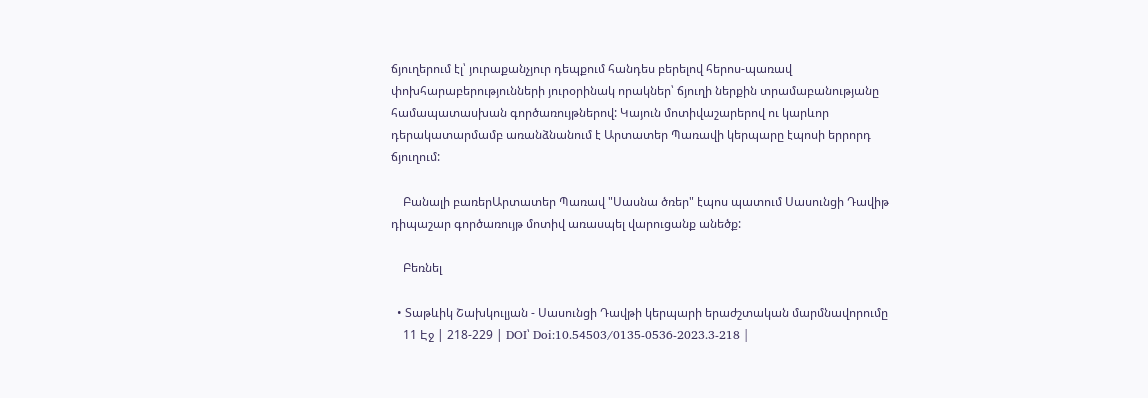ճյուղերում էլ՝ յուրաքանչյուր դեպքում հանդես բերելով հերոս-պառավ փոխհարաբերությունների յուրօրինակ որակներ՝ ճյուղի ներքին տրամաբանությանը համապատասխան գործառույթներով: Կայուն մոտիվաշարերով ու կարևոր դերակատարմամբ առանձնանում է Արտատեր Պառավի կերպարը էպոսի երրորդ ճյուղում:

    Բանալի բառերԱրտատեր Պառավ "Սասնա ծռեր" էպոս պատում Սասունցի Դավիթ դիպաշար գործառույթ մոտիվ առասպել վարուցանք անեծք:

    Բեռնել

  • Տաթևիկ Շախկուլյան - Սասունցի Դավթի կերպարի երաժշտական մարմնավորումը
    11 Էջ | 218-229 | DOI՝ Doi:10.54503/0135-0536-2023.3-218 |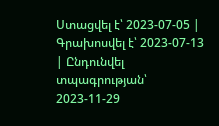Ստացվել է՝ 2023-07-05 | Գրախոսվել է՝ 2023-07-13 | Ընդունվել տպագրության՝ 2023-11-29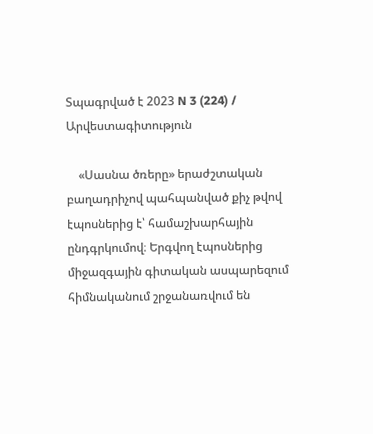Տպագրված է 2023 N 3 (224) / Արվեստագիտություն

    «Սասնա ծռերը» երաժշտական բաղադրիչով պահպանված քիչ թվով էպոսներից է՝ համաշխարհային ընդգրկումով։ Երգվող էպոսներից միջազգային գիտական ասպարեզում հիմնականում շրջանառվում են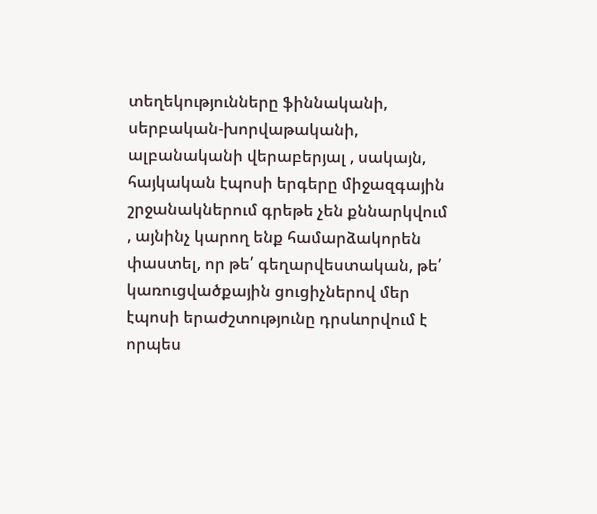տեղեկությունները ֆիննականի, սերբական-խորվաթականի, ալբանականի վերաբերյալ , սակայն, հայկական էպոսի երգերը միջազգային շրջանակներում գրեթե չեն քննարկվում , այնինչ կարող ենք համարձակորեն փաստել, որ թե՛ գեղարվեստական, թե՛ կառուցվածքային ցուցիչներով մեր էպոսի երաժշտությունը դրսևորվում է որպես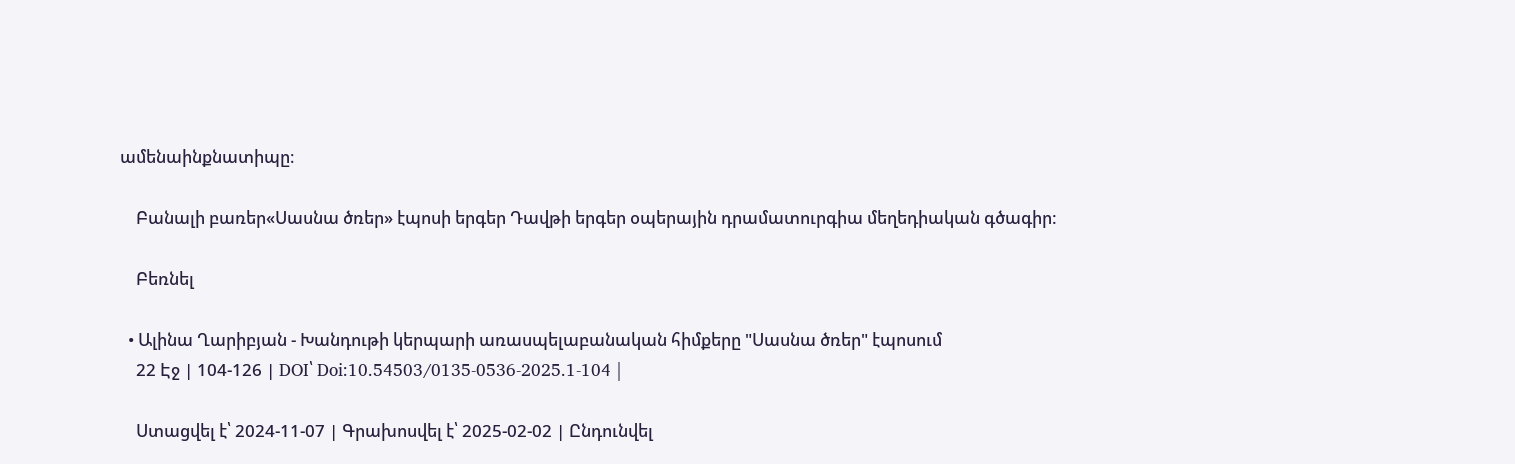ամենաինքնատիպը։

    Բանալի բառեր«Սասնա ծռեր» էպոսի երգեր Դավթի երգեր օպերային դրամատուրգիա մեղեդիական գծագիր:

    Բեռնել

  • Ալինա Ղարիբյան - Խանդութի կերպարի առասպելաբանական հիմքերը "Սասնա ծռեր" էպոսում
    22 Էջ | 104-126 | DOI՝ Doi:10.54503/0135-0536-2025.1-104 |

    Ստացվել է՝ 2024-11-07 | Գրախոսվել է՝ 2025-02-02 | Ընդունվել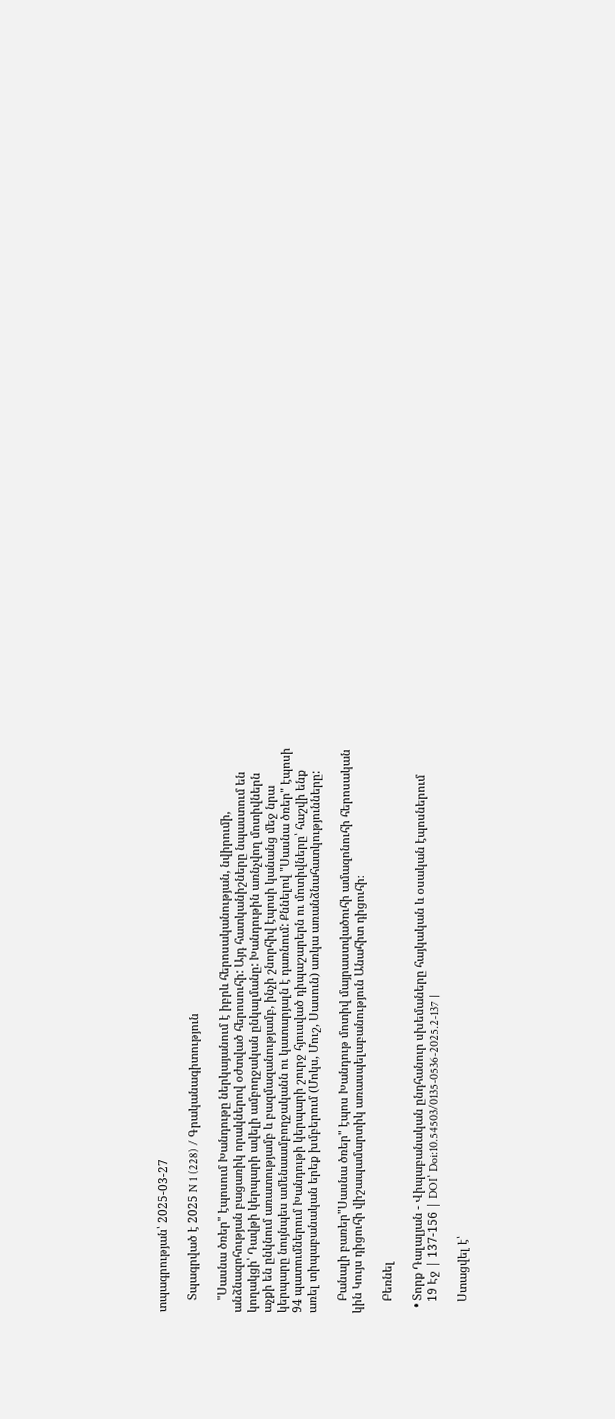տպագրության՝ 2025-03-27

    Տպագրված է 2025 N 1 (228) / Գրականագիտություն

    "Սասնա ծռեր" էպոսում Խանդութը ներկայանում է իբրև հերոսականության, նվիրումի, անձնազոհության բացառիկ որակներով օժտված հերոսուհի: Այդ հատկանիշները նպաստում են կողակցի՝ Դավթի կերպարի ավելի ամբողջական ընկալմանը: Խանդութին առնչվող մոտիվներն աչքի են ընկնում առատությամբ և բազմազանությամբ, ինչի շնորհիվ էպոսի կանանց մեջ նրա կերպարը նույնպես ամենաամբողջականն ու կատարյալն է դառնում: Քննելով "Սասնա ծռեր" էպոսի 94 պատումներում Խանդութի կերպարի շուրջ հյուսված դիպաշարերն ու մոտիվները՝ հաշվի ենք առել տիպաբանական երեք խմբերում (Մոկս, Մուշ, Սասուն) առկա առանձնահատկությունները:

    Բանալի բառեր"Սասնա ծռեր" էպոս Խանդութ մոտիվ մայրաստվածուհի ամազոնուհի հերոսական կին Կույս դիցուհի վիշապամարտիկ առասպելաբանություն Անահիտ դիցուհի։

    Բեռնել

  • Տորք Դալալյան - Վիպաբանական ընդհանուր սխեմաները հայկական և օսական էպոսներում
    19 Էջ | 137-156 | DOI՝ Doi:10.54503/0135-0536-2025.2-137 |

    Ստացվել է՝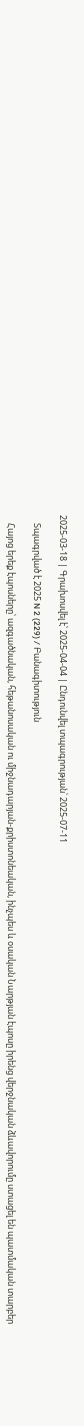2025-03-18 | Գրախոսվել է՝ 2025-04-04 | Ընդունվել տպագրության՝ 2025-07-11

    Տպագրված է 2025 N 2 (229) / Բանագիտություն

    Հայոց երեք էպոսները՝ ազգածնական, հեթանոսական ու միջնադարյան-քրիստոնեական, ինչպես և օսական Նարթյան էպոսը իրենց վերջնական ձևավորումը ստացել են պատմական տարբեր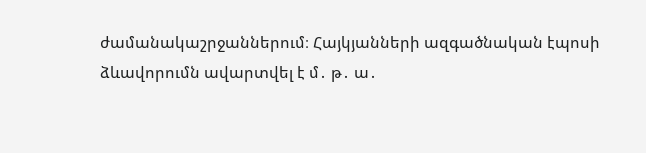ժամանակաշրջաններում։ Հայկյանների ազգածնական էպոսի ձևավորումն ավարտվել է մ․ թ․ ա․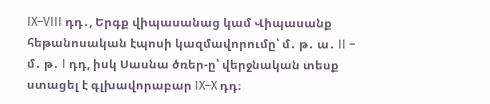IX–VIII դդ․, Երգք վիպասանաց կամ Վիպասանք հեթանոսական էպոսի կազմավորումը՝ մ․ թ․ ա․ II – մ․ թ․ I դդ, իսկ Սասնա ծռեր-ը՝ վերջնական տեսք ստացել է գլխավորաբար IX–X դդ։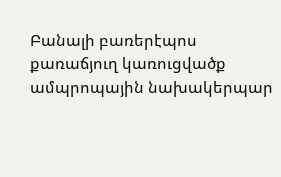Բանալի բառերէպոս քառաճյուղ կառուցվածք ամպրոպային նախակերպար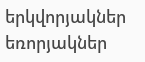երկվորյակներ եռորյակներ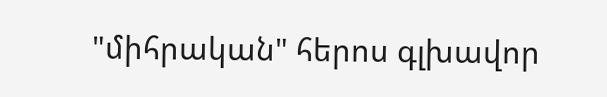"միհրական" հերոս գլխավոր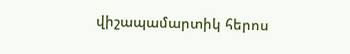վիշապամարտիկ հերոս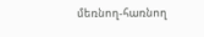մեռնող-հառնող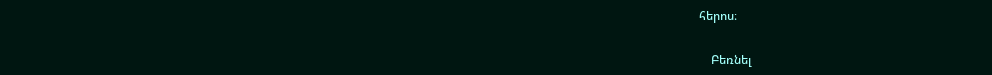հերոս։

    Բեռնել